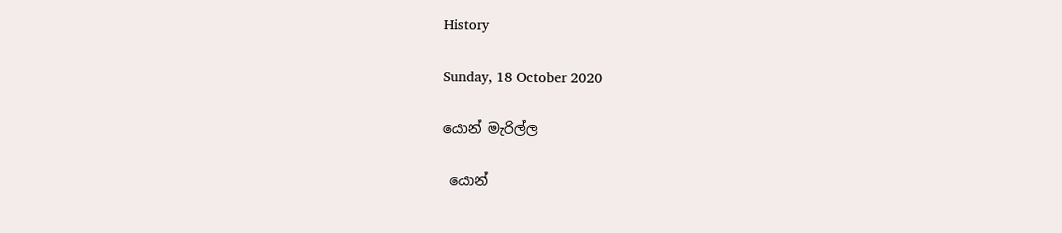History

Sunday, 18 October 2020

යොන් මැරිල්ල

 යොන්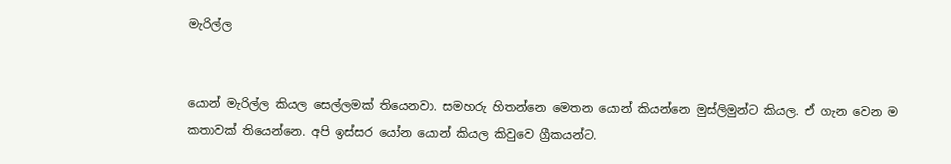මැරිල්ල


යොන් මැරිල්ල කියල සෙල්ලමක් තියෙනවා. සමහරු හිතන්නෙ මෙතන යොන් කියන්නෙ මුස්ලිමුන්ට කියල. ඒ ගැන වෙන ම කතාවක් තියෙන්නෙ. අපි ඉස්සර යෝන යොන් කියල කිවුවෙ ග්‍රීකයන්ට.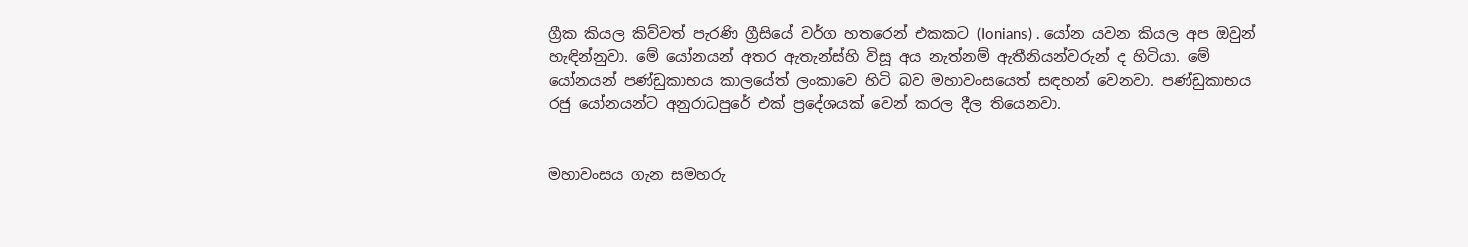ග්‍රීක කියල කිව්වත් පැරණි ග්‍රීසියේ වර්ග හතරෙන් එකකට (Ionians) . යෝන යවන කියල අප ඔවුන් හැඳින්නුවා. මේ යෝනයන් අතර ඇතැන්ස්හි විසූ අය නැත්නම් ඇතීනියන්වරුන් ද හිටියා. මේ යෝනයන් පණ්ඩුකාභය කාලයේත් ලංකාවෙ හිටි බව මහාවංසයෙත් සඳහන් වෙනවා. පණ්ඩුකාභය රජු යෝනයන්ට අනුරාධපුරේ එක් ප්‍රදේශයක් වෙන් කරල දීල තියෙනවා.


මහාවංසය ගැන සමහරු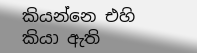කියන්නෙ එහි කියා ඇති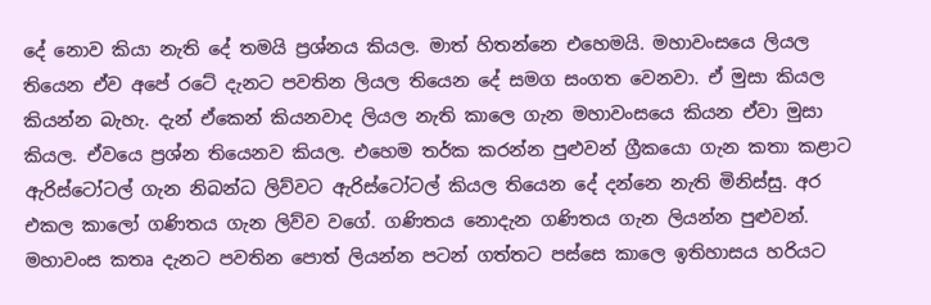දේ නොව කියා නැති දේ තමයි ප්‍රශ්නය කියල. මාත් හිතන්නෙ එහෙමයි. මහාවංසයෙ ලියල තියෙන ඒව අපේ රටේ දැනට පවතින ලියල තියෙන දේ සමග සංගත වෙනවා. ඒ මුසා කියල කියන්න බැහැ. දැන් ඒකෙන් කියනවාද ලියල නැති කාලෙ ගැන මහාවංසයෙ කියන ඒවා මුසා කියල. ඒවයෙ ප්‍රශ්න තියෙනව කියල. එහෙම තර්ක කරන්න පුළුවන් ග්‍රීකයො ගැන කතා කළාට ඇරිස්ටෝටල් ගැන නිබන්ධ ලිව්වට ඇරිස්ටෝටල් කියල තියෙන දේ දන්නෙ නැති මිනිස්සු. අර එකල කාලෝ ගණිතය ගැන ලිව්ව වගේ. ගණිතය නොදැන ගණිතය ගැන ලියන්න පුළුවන්. මහාවංස කතෘ දැනට පවතින පොත් ලියන්න පටන් ගත්තට පස්සෙ කාලෙ ඉතිහාසය හරියට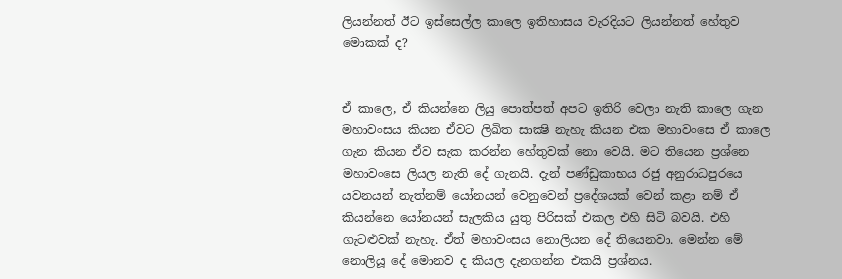ලියන්නත් ඊට ඉස්සෙල්ල කාලෙ ඉතිහාසය වැරදියට ලියන්නත් හේතුව මොකක් ද?


ඒ කාලෙ, ඒ කියන්නෙ ලියු පොත්පත් අපට ඉතිරි වෙලා නැති කාලෙ ගැන මහාවංසය කියන ඒවට ලිඛිත සාක්‍ෂි නැහැ කියන එක මහාවංසෙ ඒ කාලෙ ගැන කියන ඒව සැක කරන්න හේතුවක් නො වෙයි. මට තියෙන ප්‍රශ්නෙ මහාවංසෙ ලියල නැති දේ ගැනයි. දැන් පණ්ඩුකාභය රජු අනුරාධපුරයෙ යවනයන් නැත්නම් යෝනයන් වෙනුවෙන් ප්‍රදේශයක් වෙන් කළා නම් ඒ කියන්නෙ යෝනයන් සැලකිය යුතු පිරිසක් එකල එහි සිටි බවයි. එහි ගැටළුවක් නැහැ. ඒත් මහාවංසය නොලියන දේ තියෙනවා. මෙන්න මේ නොලියූ දේ මොනව ද කියල දැනගන්න එකයි ප්‍රශ්නය.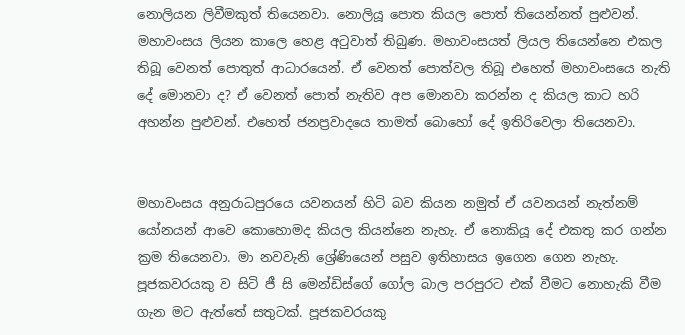නොලියන ලිවීමකුත් තියෙනවා. නොලියූ පොත කියල පොත් තියෙන්නත් පුළුවන්. මහාවංසය ලියන කාලෙ හෙළ අටුවාත් තිබුණ. මහාවංසයත් ලියල තියෙන්නෙ එකල තිබූ වෙනත් පොතුත් ආධාරයෙන්. ඒ වෙනත් පොත්වල තිබූ එහෙත් මහාවංසයෙ නැති දේ මොනවා ද? ඒ වෙනත් පොත් නැතිව අප මොනවා කරන්න ද කියල කාට හරි අහන්න පුළුවන්. එහෙත් ජනප්‍රවාදයෙ තාමත් බොහෝ දේ ඉතිරිවෙලා තියෙනවා.


මහාවංසය අනුරාධපුරයෙ යවනයන් හිටි බව කියන නමුත් ඒ යවනයන් නැත්නම් යෝනයන් ආවෙ කොහොමද කියල කියන්නෙ නැහැ. ඒ නොකියූ දේ එකතු කර ගන්න ක්‍රම තියෙනවා. මා නවවැනි ශ්‍රේණියෙන් පසුව ඉතිහාසය ඉගෙන ගෙන නැහැ. පූජකවරයකු ව සිටි ජී සි මෙන්ඩිස්ගේ ගෝල බාල පරපුරට එක් වීමට නොහැකි වීම ගැන මට ඇත්තේ සතුටක්. පූජකවරයකු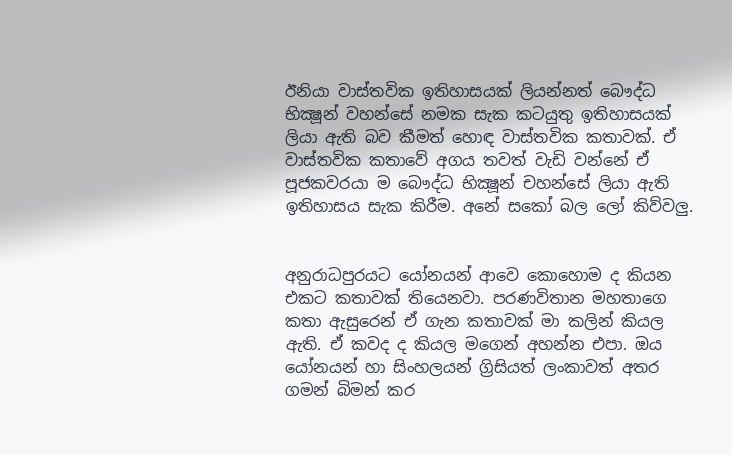ඊනියා වාස්තවික ඉතිහාසයක් ලියන්නත් බෞද්ධ භික්‍ෂූන් වහන්සේ නමක සැක කටයුතු ඉතිහාසයක් ලියා ඇති බව කීමත් හොඳ වාස්තවික කතාවක්. ඒ වාස්තවික කතාවේ අගය තවත් වැඩි වන්නේ ඒ පූජකවරයා ම බෞද්ධ භික්‍ෂූන් චහන්සේ ලියා ඇති ඉතිහාසය සැක කිරීම. අනේ සකෝ බල ලෝ කිව්වලු.


අනුරාධපුරයට යෝනයන් ආවෙ කොහොම ද කියන එකට කතාවක් තියෙනවා. පරණවිතාන මහතාගෙ කතා ඇසුරෙන් ඒ ගැන කතාවක් මා කලින් කියල ඇති. ඒ කවද ද කියල මගෙන් අහන්න එපා. ඔය යෝනයන් හා සිංහලයන් ග්‍රිසියත් ලංකාවත් අතර ගමන් බිමන් කර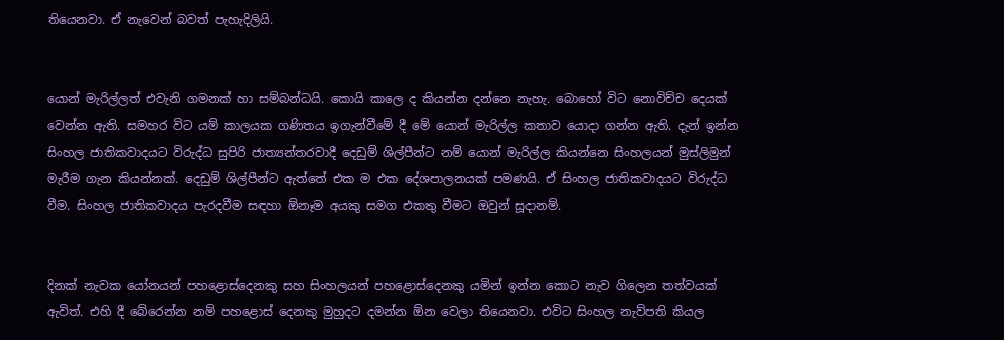තියෙනවා. ඒ නැවෙන් බවත් පැහැදිලියි.


යොන් මැරිල්ලත් එවැනි ගමනක් හා සම්බන්ධයි. කොයි කාලෙ ද කියන්න දන්නෙ නැහැ. බොහෝ විට නොවිච්ච දෙයක් වෙන්න ඇති. සමහර විට යම් කාලයක ගණිතය ඉගැන්වීමේ දී මේ යොන් මැරිල්ල කතාව යොදා ගන්න ඇති. දැන් ඉන්න සිංහල ජාතිකවාදයට විරුද්ධ සුපිරි ජාත්‍යන්තරවාදී දෙඩුම් ශිල්පීන්ට නම් යොන් මැරිල්ල කියන්නෙ සිංහලයන් මුස්ලිමුන් මැරීම ගැන කියන්නක්. දෙඩුම් ශිල්පීන්ට ඇත්තේ එක ම එක දේශපාලනයක් පමණයි. ඒ සිංහල ජාතිකවාදයට විරුද්ධ වීම. සිංහල ජාතිකවාදය පැරදවීම සඳහා ඕනෑම අයකු සමග එකතු වීමට ඔවුන් සූදානම්.


දිනක් නැවක යෝනයන් පහළොස්දෙනකු සහ සිංහලයන් පහළොස්දෙනකු යමින් ඉන්න කොට නැව ගිලෙන තත්වයක් ඇවිත්. එහි දී බේරෙන්න නම් පහළොස් දෙනකු මුහුදට දමන්න ඕන වෙලා තියෙනවා. එවිට සිංහල නැව්පති කියල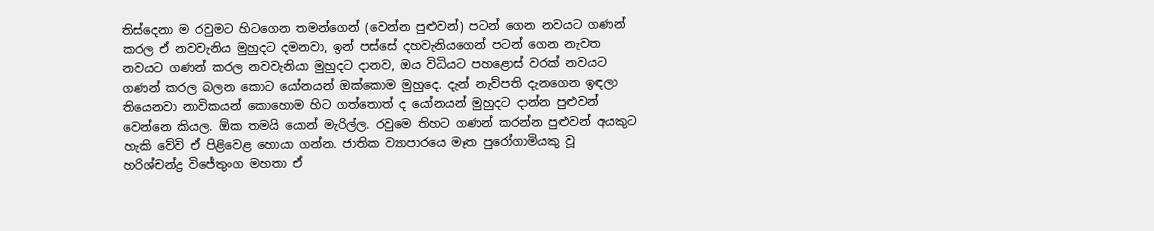තිස්දෙනා ම රවුමට හිටගෙන තමන්ගෙන් (වෙන්න පුළුවන්) පටන් ගෙන නවයට ගණන් කරල ඒ නවවැනිය මුහුදට දමනවා, ඉන් පස්සේ දහවැනියගෙන් පටන් ගෙන නැවත නවයට ගණන් කරල නවවැනියා මුහුදට දානව, ඔය විධියට පහළොස් වරක් නවයට ගණන් කරල බලන කොට යෝනයන් ඔක්කොම මුහුදෙ. දැන් නැව්පති දැනගෙන ඉඳලා තියෙනවා නාවිකයන් කොහොම හිට ගත්තොත් ද යෝනයන් මුහුදට දාන්න පුළුවන් වෙන්නෙ කියල. ඕක තමයි යොන් මැරිල්ල. රවුමෙ තිහට ගණන් කරන්න පුළුවන් අයකුට හැකි වේවි ඒ පිළිවෙළ හොයා ගන්න. ජාතික ව්‍යාපාරයෙ මෑත පුරෝගාමියකු වූ  හරිශ්චන්ද්‍ර විජේතුංග මහතා ඒ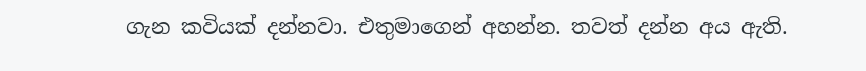ගැන කවියක් දන්නවා. එතුමාගෙන් අහන්න. තවත් දන්න අය ඇති.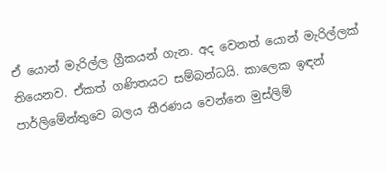ඒ යොන් මැරිල්ල ග්‍රීකයන් ගැන. අද වෙනත් යොන් මැරිල්ලක් තියෙනව. ඒකත් ගණිතයට සම්බන්ධයි. කාලෙක ඉඳන් පාර්ලිමේන්තුවෙ බලය තීරණය වෙන්නෙ මුස්ලිම්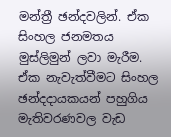මන්ත්‍රී ඡන්දවලින්. ඒක සිංහල ජනමතය මුස්ලිමුන් ලවා මැරීම. ඒක නැවැත්වීමට සිංහල ඡන්දදායකයන් පහුගිය මැතිවරණවල වැඩ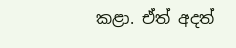කළා. ඒත් අදත්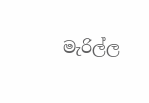මැරිල්ල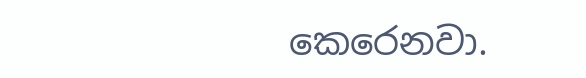කෙරෙනවා.